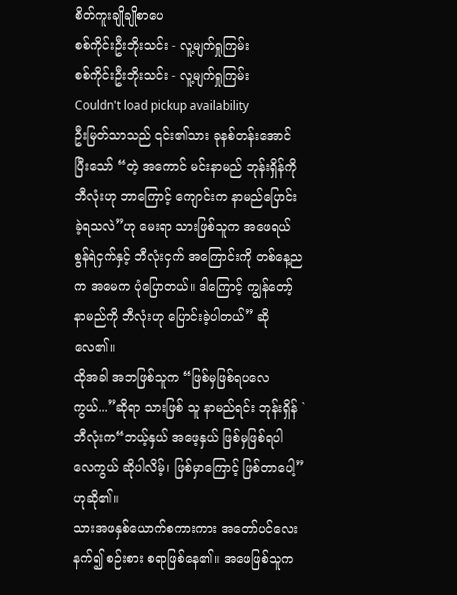စိတ်ကူးချိုချိုစာပေ
စစ်ကိုင်းဦးဘိုးသင်း - လူ့မျက်ရှုကြမ်း
စစ်ကိုင်းဦးဘိုးသင်း - လူ့မျက်ရှုကြမ်း
Couldn't load pickup availability
ဦးမြတ်သာသည် ၎င်း၏သား ခုနစ်တန်းအောင်ပြီးသော် “တဲ့ အကောင် မင်းနာမည် ဘုန်းရှိန်ကို ဘီလုံးဟု ဘာကြောင့် ကျောင်းက နာမည်ပြောင်း ခဲ့ရသလဲ”ဟု မေးရာ သားဖြစ်သူက အဖေရယ် စွန်ရဲငှက်နှင့် ဘီလုံးငှက် အကြောင်းကို တစ်နေ့ညက အမေက ပုံပြောတယ်။ ဒါကြောင့် ကျွန်တော့် နာမည်ကို ဘီလုံးဟု ပြောင်းခဲ့ပါတယ်” ဆိုလေ၏။
ထိုအခါ အဘဖြစ်သူက “ဖြစ်မှဖြစ်ရပလေကွယ်...”ဆိုရာ သားဖြစ် သူ နာမည်ရင်း ဘုန်းရှိန် `ဘီလုံးက“ဘယ့်နှယ် အဖေ့နှယ် ဖြစ်မှဖြစ်ရပါ လေကွယ် ဆိုပါလိမ့်၊ ဖြစ်မှာကြောင့် ဖြစ်တာပေါ့”ဟုဆို၏။
သားအဖနှစ်ယောက်စကားကား အတော်ပင်လေးနက်၍ စဉ်းစား စရာဖြစ်နေ၏။ အဖေဖြစ်သူက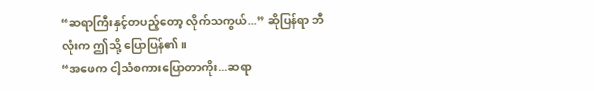“ဆရာကြီးနှင့်တပည့်တော့ လိုက်သကွယ်...” ဆိုပြန်ရာ ဘီလုံးက ဤသို့ ပြောပြန်၏။
“အဖေက ငါ့သံစကားပြောတာကိုး...ဆရာ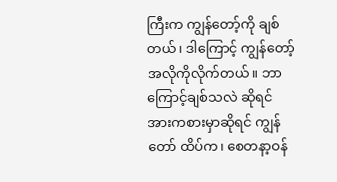ကြီးက ကျွန်တော့်ကို ချစ်တယ်၊ ဒါကြောင့် ကျွန်တော့်အလိုကိုလိုက်တယ်။ ဘာကြောင့်ချစ်သလဲ ဆိုရင် အားကစားမှာဆိုရင် ကျွန်တော် ထိပ်က၊ စေတနာ့ဝန်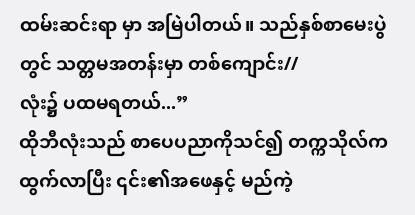ထမ်းဆင်းရာ မှာ အမြဲပါတယ်။ သည်နှစ်စာမေးပွဲတွင် သတ္တမအတန်းမှာ တစ်ကျောင်း//
လုံး၌ ပထမရတယ်...”
ထိုဘီလုံးသည် စာပေပညာကိုသင်၍ တက္ကသိုလ်ကထွက်လာပြီး ၎င်း၏အဖေနှင့် မည်ကဲ့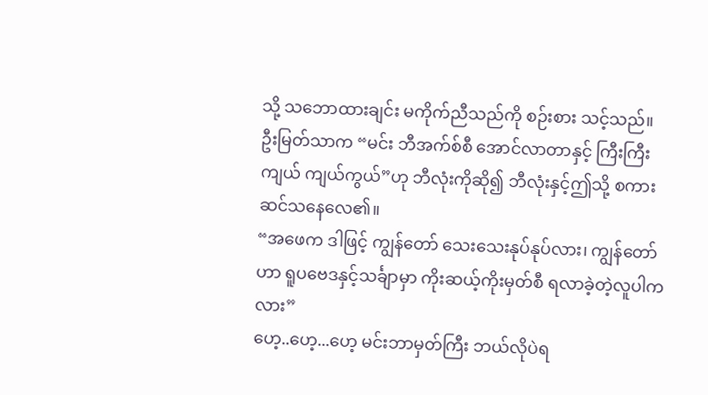သို့ သဘောထားချင်း မကိုက်ညီသည်ကို စဉ်းစား သင့်သည်။
ဦးမြတ်သာက “မင်း ဘီအက်စ်စီ အောင်လာတာနှင့် ကြီးကြီးကျယ် ကျယ်ကွယ်”ဟု ဘီလုံးကိုဆို၍ ဘီလုံးနှင့်ဤသို့ စကားဆင်သနေလေ၏။
“အဖေက ဒါဖြင့် ကျွန်တော် သေးသေးနုပ်နုပ်လား၊ ကျွန်တော်ဟာ ရူပဗေဒနှင့်သင်္ချာမှာ ကိုးဆယ့်ကိုးမှတ်စီ ရလာခဲ့တဲ့လူပါကလား”
ဟေ့..ဟေ့...ဟေ့ မင်းဘာမှတ်ကြီး ဘယ်လိုပဲရ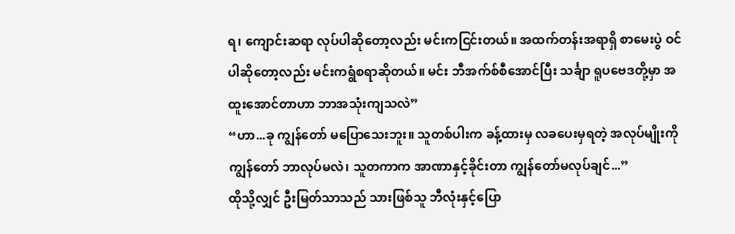ရ၊ ကျောင်းဆရာ လုပ်ပါဆိုတော့လည်း မင်းကငြင်းတယ်။ အထက်တန်းအရာရှိ စာမေးပွဲ ဝင်ပါဆိုတော့လည်း မင်းကရွံစရာဆိုတယ်။ မင်း ဘီအက်စ်စီအောင်ပြီး သင်္ချာ ရူပဗေဒတို့မှာ အထူးအောင်တာဟာ ဘာအသုံးကျသလဲ”
“ဟာ...ခု ကျွန်တော် မပြောသေးဘူး။ သူတစ်ပါးက ခန့်ထားမှ လခပေးမှရတဲ့ အလုပ်မျိုးကို ကျွန်တော် ဘာလုပ်မလဲ၊ သူတကာက အာဏာနှင့်ခိုင်းတာ ကျွန်တော်မလုပ်ချင်...”
ထိုသို့လျှင် ဦးမြတ်သာသည် သားဖြစ်သူ ဘီလုံးနှင့်ပြော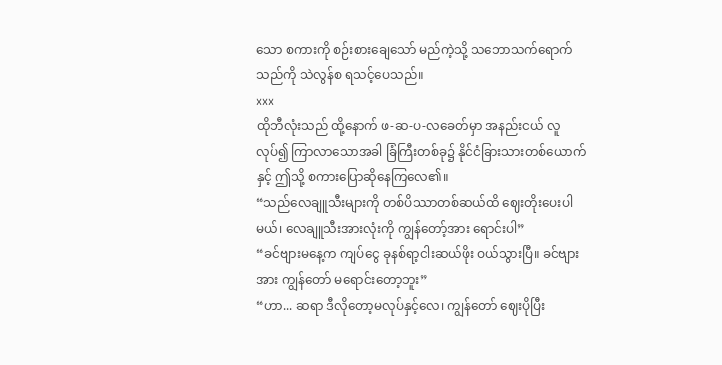သော စကားကို စဉ်းစားချေသော် မည်ကဲ့သို့ သဘောသက်ရောက်သည်ကို သဲလွန်စ ရသင့်ပေသည်။
xxx
ထိုဘီလုံးသည် ထို့နောက် ဖ-ဆ-ပ-လခေတ်မှာ အနည်းငယ် လူလုပ်၍ ကြာလာသောအခါ ခြံကြီးတစ်ခု၌ နိုင်ငံခြားသားတစ်ယောက်နှင့် ဤသို့ စကားပြောဆိုနေကြလေ၏။
“သည်လေချူသီးများကို တစ်ပိဿာတစ်ဆယ်ထိ ဈေးတိုးပေးပါ မယ်၊ လေချူသီးအားလုံးကို ကျွန်တော့်အား ရောင်းပါ”
“ခင်ဗျားမနေ့က ကျပ်ငွေ ခုနစ်ရာ့ငါးဆယ်ဖိုး ဝယ်သွားပြီ။ ခင်ဗျား အား ကျွန်တော် မရောင်းတော့ဘူး”
“ဟာ... ဆရာ ဒီလိုတော့မလုပ်နှင့်လေ၊ ကျွန်တော် ဈေးပိုပြီး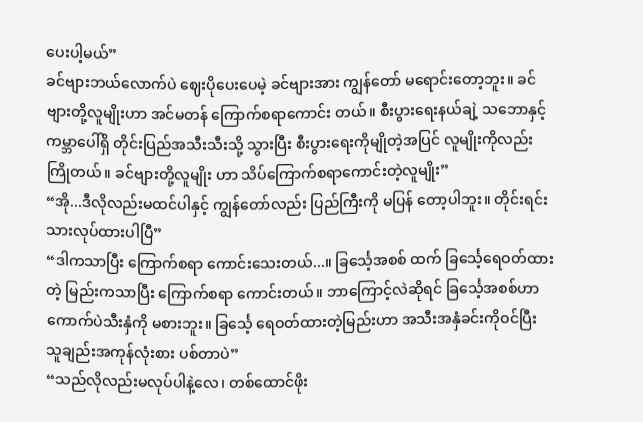ပေးပါ့မယ်”
ခင်ဗျားဘယ်လောက်ပဲ ဈေးပိုပေးပေမဲ့ ခင်ဗျားအား ကျွန်တော် မရောင်းတော့ဘူး။ ခင်ဗျားတို့လူမျိုးဟာ အင်မတန် ကြောက်စရာကောင်း တယ်။ စီးပွားရေးနယ်ချဲ့ သဘောနှင့် ကမ္ဘာပေါ်ရှိ တိုင်းပြည်အသီးသီးသို့ သွားပြီး စီးပွားရေးကိုမျိုတဲ့အပြင် လူမျိုးကိုလည်းကြိုတယ်။ ခင်ဗျားတို့လူမျိုး ဟာ သိပ်ကြောက်စရာကောင်းတဲ့လူမျိုး”
“အို...ဒီလိုလည်းမထင်ပါနှင့် ကျွန်တော်လည်း ပြည်ကြီးကို မပြန် တော့ပါဘူး။ တိုင်းရင်းသားလုပ်ထားပါပြီ”
“ဒါကသာပြီး ကြောက်စရာ ကောင်းသေးတယ်...။ ခြင်္သေ့အစစ် ထက် ခြင်္သေ့ရေဝတ်ထားတဲ့ မြည်းကသာပြီး ကြောက်စရာ ကောင်းတယ်။ ဘာကြောင့်လဲဆိုရင် ခြင်္သေ့အစစ်ဟာ ကောက်ပဲသီးနှံကို မစားဘူး။ ခြင်္သေ့ ရေဝတ်ထားတဲ့မြည်းဟာ အသီးအနှံခင်းကိုဝင်ပြီး သူချည်းအကုန်လုံးစား ပစ်တာပဲ”
“သည်လိုလည်းမလုပ်ပါနဲ့လေ၊ တစ်ထောင်ဖိုး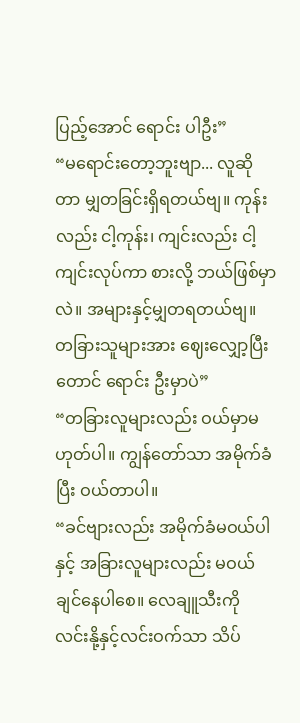ပြည့်အောင် ရောင်း ပါဦး”
“မရောင်းတော့ဘူးဗျာ... လူဆိုတာ မျှတခြင်းရှိရတယ်ဗျ။ ကုန်း လည်း ငါ့ကုန်း၊ ကျင်းလည်း ငါ့ကျင်းလုပ်ကာ စားလို့ ဘယ်ဖြစ်မှာလဲ။ အများနှင့်မျှတရတယ်ဗျ။ တခြားသူများအား ဈေးလျှော့ပြီးတောင် ရောင်း ဦးမှာပဲ”
“တခြားလူများလည်း ဝယ်မှာမဟုတ်ပါ။ ကျွန်တော်သာ အမိုက်ခံ ပြီး ဝယ်တာပါ။
“ခင်ဗျားလည်း အမိုက်ခံမဝယ်ပါနှင့် အခြားလူများလည်း မဝယ် ချင်နေပါစေ။ လေချူသီးကို လင်းနို့နှင့်လင်းဝက်သာ သိပ်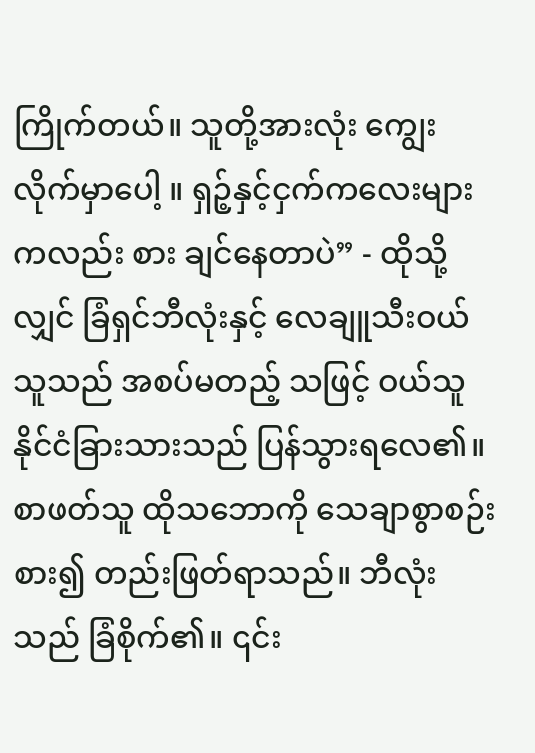ကြိုက်တယ်။ သူတို့အားလုံး ကျွေးလိုက်မှာပေါ့ ။ ရှဉ့်နှင့်ငှက်ကလေးများကလည်း စား ချင်နေတာပဲ” - ထိုသို့လျှင် ခြံရှင်ဘီလုံးနှင့် လေချူသီးဝယ်သူသည် အစပ်မတည့် သဖြင့် ဝယ်သူ နိုင်ငံခြားသားသည် ပြန်သွားရလေ၏။
စာဖတ်သူ ထိုသဘောကို သေချာစွာစဉ်းစား၍ တည်းဖြတ်ရာသည်။ ဘီလုံးသည် ခြံစိုက်၏။ ၎င်း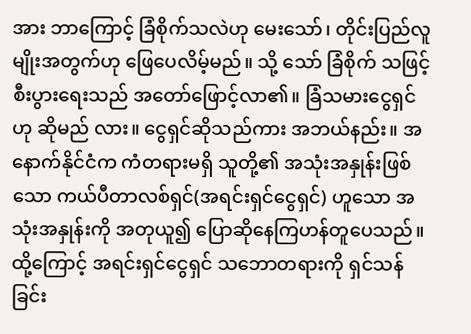အား ဘာကြောင့် ခြံစိုက်သလဲဟု မေးသော်၊ တိုင်းပြည်လူမျိုးအတွက်ဟု ဖြေပေလိမ့်မည်။ သို့ သော် ခြံစိုက် သဖြင့် စီးပွားရေးသည် အတော်ဖြောင့်လာ၏။ ခြံသမားငွေရှင်ဟု ဆိုမည် လား။ ငွေရှင်ဆိုသည်ကား အဘယ်နည်း။ အနောက်နိုင်ငံက ကံတရားမရှိ သူတို့၏ အသုံးအနှုန်းဖြစ်သော ကယ်ပီတာလစ်ရှင်(အရင်းရှင်ငွေရှင်) ဟူသော အသုံးအနှုန်းကို အတုယူ၍ ပြောဆိုနေကြဟန်တူပေသည်။ ထို့ကြောင့် အရင်းရှင်ငွေရှင် သဘောတရားကို ရှင်သန်ခြင်း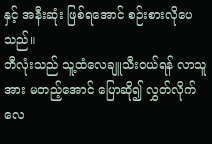နှင့် အနီးဆုံး ဖြစ်ရအောင် စဉ်းစားလိုပေသည်။
ဘီလုံးသည် သူ့ထံလေချူသီးဝယ်ရန် လာသူအား မတည့်အောင် ပြောဆို၍ လွှတ်လိုက်လေ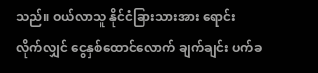သည်။ ဝယ်လာသူ နိုင်ငံခြားသားအား ရောင်း လိုက်လျှင် ငွေနှစ်ထောင်လောက် ချက်ချင်း ပက်ခ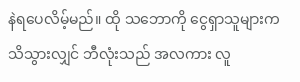နဲရပေလိမ့်မည်။ ထို သဘောကို ငွေရှာသူများက သိသွားလျှင် ဘီလုံးသည် အလကား လူ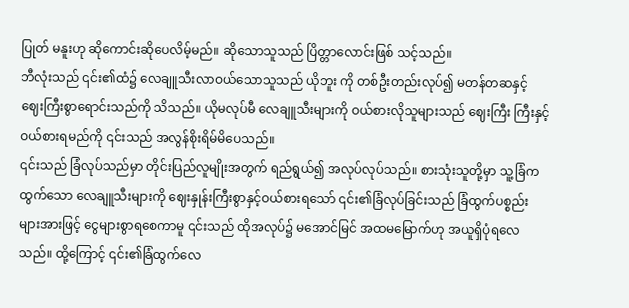ပြုတ် မနူးဟု ဆိုကောင်းဆိုပေလိမ့်မည်။ ဆိုသောသူသည် ပြိတ္တာလောင်းဖြစ် သင့်သည်။
ဘီလုံးသည် ၎င်း၏ထံ၌ လေချူသီးလာဝယ်သောသူသည် ယိုဘူး ကို တစ်ဦးတည်းလုပ်၍ မတန်တဆနှင့် ဈေးကြီးစွာရောင်းသည်ကို သိသည်။ ယိုမလုပ်မီ လေချူသီးများကို ဝယ်စားလိုသူများသည် ဈေးကြီး ကြီးနှင့် ဝယ်စားရမည်ကို ၎င်းသည် အလွန်စိုးရိမ်မိပေသည်။
၎င်းသည် ခြံလုပ်သည်မှာ တိုင်းပြည်လူမျိုးအတွက် ရည်ရွယ်၍ အလုပ်လုပ်သည်။ စားသုံးသူတို့မှာ သူ့ခြံက ထွက်သော လေချူသီးများကို ဈေးနှုန်းကြီးစွာနှင့်ဝယ်စားရသော် ၎င်း၏ခြံလုပ်ခြင်းသည် ခြံထွက်ပစ္စည်း များအားဖြင့် ငွေများစွာရစေကာမူ ၎င်းသည် ထိုအလုပ်၌ မအောင်မြင် အထမမြောက်ဟု အယူရှိပုံရလေသည်။ ထို့ကြောင့် ၎င်း၏ခြံထွက်လေ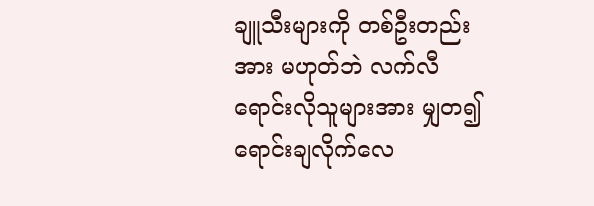ချူသီးများကို တစ်ဦးတည်းအား မဟုတ်ဘဲ လက်လီရောင်းလိုသူများအား မျှတ၍ ရောင်းချလိုက်လေ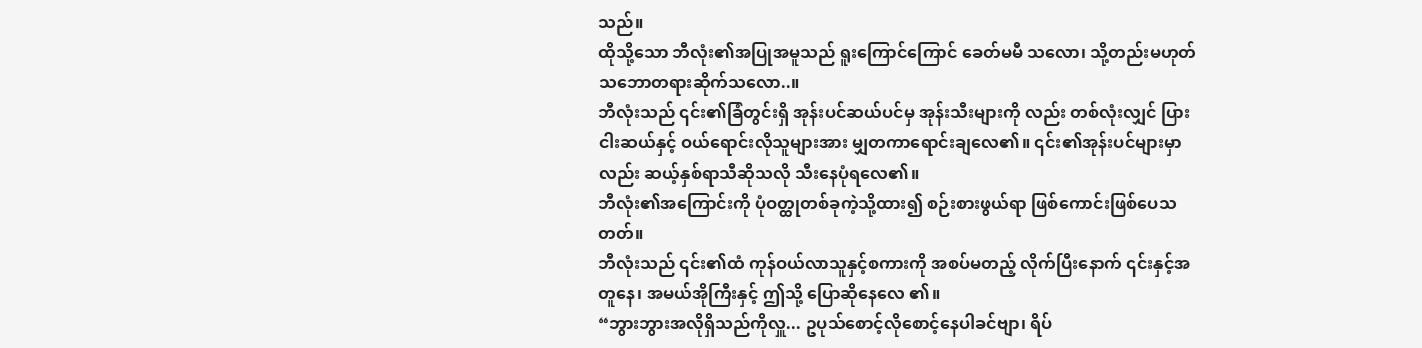သည်။
ထိုသို့သော ဘီလုံး၏အပြုအမူသည် ရူးကြောင်ကြောင် ခေတ်မမီ သလော၊ သို့တည်းမဟုတ် သဘောတရားဆိုက်သလော..။
ဘီလုံးသည် ၎င်း၏ခြံတွင်းရှိ အုန်းပင်ဆယ်ပင်မှ အုန်းသီးများကို လည်း တစ်လုံးလျှင် ပြားငါးဆယ်နှင့် ဝယ်ရောင်းလိုသူများအား မျှတကာရောင်းချလေ၏။ ၎င်း၏အုန်းပင်များမှာလည်း ဆယ့်နှစ်ရာသီဆိုသလို သီးနေပုံရလေ၏။
ဘီလုံး၏အကြောင်းကို ပုံဝတ္ထုတစ်ခုကဲ့သို့ထား၍ စဉ်းစားဖွယ်ရာ ဖြစ်ကောင်းဖြစ်ပေသတတ်။
ဘီလုံးသည် ၎င်း၏ထံ ကုန်ဝယ်လာသူနှင့်စကားကို အစပ်မတည့် လိုက်ပြီးနောက် ၎င်းနှင့်အတူနေ၊ အမယ်အိုကြီးနှင့် ဤသို့ ပြောဆိုနေလေ ၏။
“ဘွားဘွားအလိုရှိသည်ကိုလှူ... ဥပုသ်စောင့်လိုစောင့်နေပါခင်ဗျာ၊ ရိပ်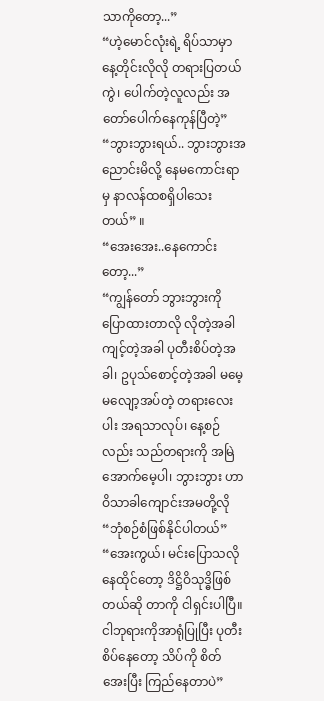သာကိုတော့...”
“ဟဲ့မောင်လုံးရဲ့ ရိပ်သာမှာ နေ့တိုင်းလိုလို တရားပြတယ်ကွဲ၊ ပေါက်တဲ့လူလည်း အတော်ပေါက်နေကုန်ပြီတဲ့”
“ဘွားဘွားရယ်.. ဘွားဘွားအညောင်းမိလို့ နေမကောင်းရာမှ နာလန်ထစရှိပါသေးတယ်” ။
“အေးအေး..နေကောင်းတော့...”
“ကျွန်တော် ဘွားဘွားကို ပြောထားတာလို လိုတဲ့အခါကျင့်တဲ့အခါ ပုတီးစိပ်တဲ့အခါ၊ ဥပုသ်စောင့်တဲ့အခါ မမေ့မလျော့အပ်တဲ့ တရားလေးပါး အရသာလုပ်၊ နေ့စဉ်လည်း သည်တရားကို အမြဲအောက်မေ့ပါ၊ ဘွားဘွား ဟာ ဝိသာခါကျောင်းအမတို့လို “ဘုံစဉ်စံဖြစ်နိုင်ပါတယ်”
“အေးကွယ်၊ မင်းပြောသလို နေထိုင်တော့ ဒိဋ္ဌိဝိသုဒ္ဓိဖြစ်တယ်ဆို တာကို ငါရှင်းပါပြီ။ ငါဘုရားကိုအာရုံပြုပြီး ပုတီးစိပ်နေတော့ သိပ်ကို စိတ်အေးပြီး ကြည်နေတာပဲ”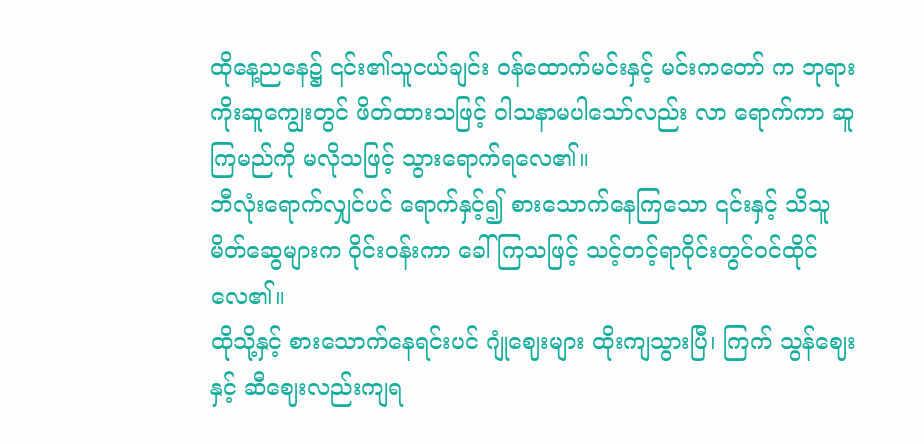ထိုနေ့ညနေ၌ ၎င်း၏သူငယ်ချင်း ဝန်ထောက်မင်းနှင့် မင်းကတော် က ဘုရားကိုးဆူကျွေးတွင် ဖိတ်ထားသဖြင့် ဝါသနာမပါသော်လည်း လာ ရောက်ကာ ဆူကြမည်ကို မလိုသဖြင့် သွားရောက်ရလေ၏။
ဘီလုံးရောက်လျှင်ပင် ရောက်နှင့်၍ စားသောက်နေကြသော ၎င်းနှင့် သိသူမိတ်ဆွေများက ဝိုင်းဝန်းကာ ခေါ်ကြသဖြင့် သင့်တင့်ရာဝိုင်းတွင်ဝင်ထိုင်လေ၏။
ထိုသို့နှင့် စားသောက်နေရင်းပင် ဂျုံဈေးများ ထိုးကျသွားပြီ၊ ကြက် သွန်ဈေးနှင့် ဆီဈေးလည်းကျရ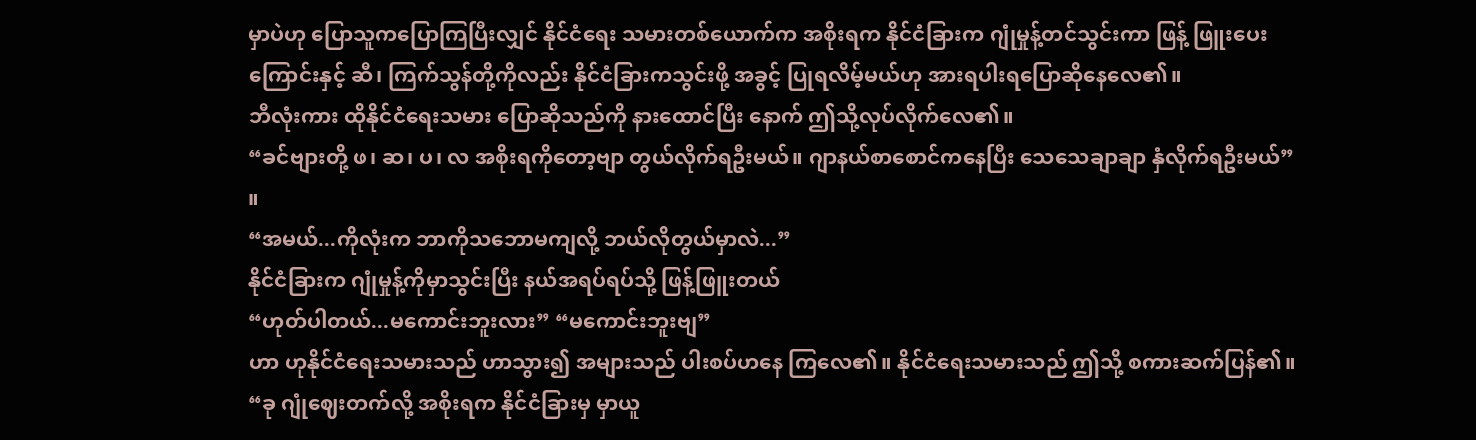မှာပဲဟု ပြောသူကပြောကြပြီးလျှင် နိုင်ငံရေး သမားတစ်ယောက်က အစိုးရက နိုင်ငံခြားက ဂျုံမှုန့်တင်သွင်းကာ ဖြန့် ဖြူးပေးကြောင်းနှင့် ဆီ၊ ကြက်သွန်တို့ကိုလည်း နိုင်ငံခြားကသွင်းဖို့ အခွင့် ပြုရလိမ့်မယ်ဟု အားရပါးရပြောဆိုနေလေ၏။
ဘီလုံးကား ထိုနိုင်ငံရေးသမား ပြောဆိုသည်ကို နားထောင်ပြီး နောက် ဤသို့လုပ်လိုက်လေ၏။
“ခင်ဗျားတို့ ဖ၊ ဆ၊ ပ၊ လ အစိုးရကိုတော့ဗျာ တွယ်လိုက်ရဦးမယ်။ ဂျာနယ်စာစောင်ကနေပြီး သေသေချာချာ နှံလိုက်ရဦးမယ်” ။
“အမယ်...ကိုလုံးက ဘာကိုသဘောမကျလို့ ဘယ်လိုတွယ်မှာလဲ...”
နိုင်ငံခြားက ဂျုံမှုန့်ကိုမှာသွင်းပြီး နယ်အရပ်ရပ်သို့ ဖြန့်ဖြူးတယ်
“ဟုတ်ပါတယ်...မကောင်းဘူးလား” “မကောင်းဘူးဗျ”
ဟာ ဟုနိုင်ငံရေးသမားသည် ဟာသွား၍ အများသည် ပါးစပ်ဟနေ ကြလေ၏။ နိုင်ငံရေးသမားသည် ဤသို့ စကားဆက်ပြန်၏။
“ခု ဂျုံဈေးတက်လို့ အစိုးရက နိုင်ငံခြားမှ မှာယူ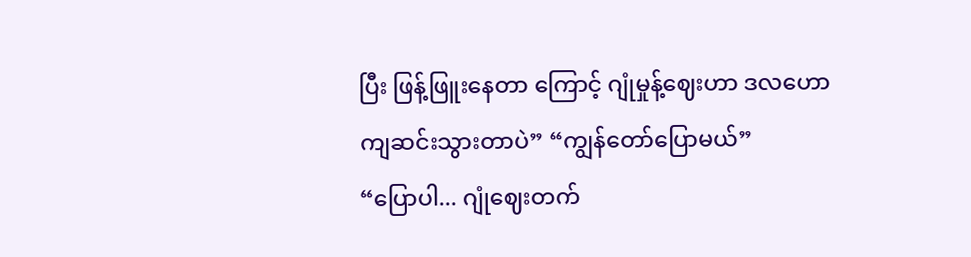ပြီး ဖြန့်ဖြူးနေတာ ကြောင့် ဂျုံမှုန့်ဈေးဟာ ဒလဟော ကျဆင်းသွားတာပဲ” “ကျွန်တော်ပြောမယ်”
“ပြောပါ... ဂျုံဈေးတက်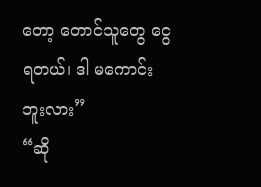တော့ တောင်သူတွေ ငွေရတယ်၊ ဒါ မကောင်းဘူးလား”
“ဆို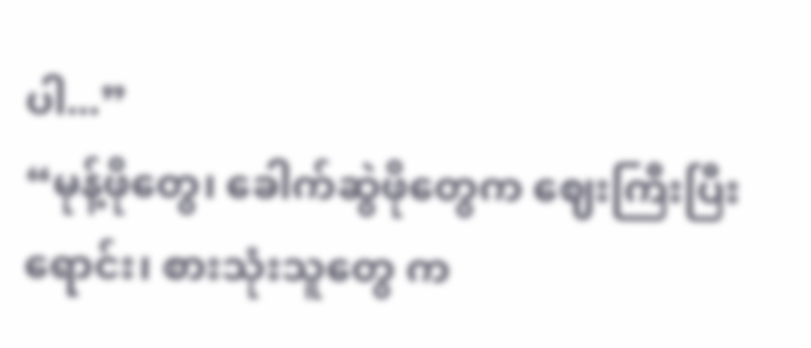ပါ...”
“မုန့်ဖိုတွေ၊ ခေါက်ဆွဲဖိုတွေက ဈေးကြီးပြီးရောင်း၊ စားသုံးသူတွေ က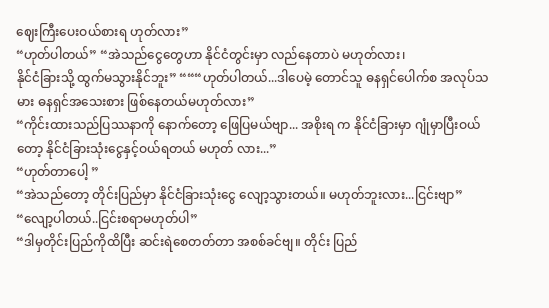ဈေးကြီးပေးဝယ်စားရ ဟုတ်လား”
“ဟုတ်ပါတယ်” “အဲသည်ငွေတွေဟာ နိုင်ငံတွင်းမှာ လည်နေတာပဲ မဟုတ်လား၊
နိုင်ငံခြားသို့ ထွက်မသွားနိုင်ဘူး” “““ဟုတ်ပါတယ်...ဒါပေမဲ့ တောင်သူ ဓနရှင်ပေါက်စ အလုပ်သမား ဓနရှင်အသေးစား ဖြစ်နေတယ်မဟုတ်လား”
“ကိုင်းထားသည်ပြဿနာကို နောက်တော့ ဖြေပြမယ်ဗျာ... အစိုးရ က နိုင်ငံခြားမှာ ဂျုံမှာပြီးဝယ်တော့ နိုင်ငံခြားသုံးငွေနှင့်ဝယ်ရတယ် မဟုတ် လား...”
“ဟုတ်တာပေါ့ ”
“အဲသည်တော့ တိုင်းပြည်မှာ နိုင်ငံခြားသုံးငွေ လျော့သွားတယ်။ မဟုတ်ဘူးလား...ငြင်းဗျာ”
“လျော့ပါတယ်..ငြင်းစရာမဟုတ်ပါ”
“ဒါမှတိုင်းပြည်ကိုထိပြီး ဆင်းရဲစေတတ်တာ အစစ်ခင်ဗျ။ တိုင်း ပြည်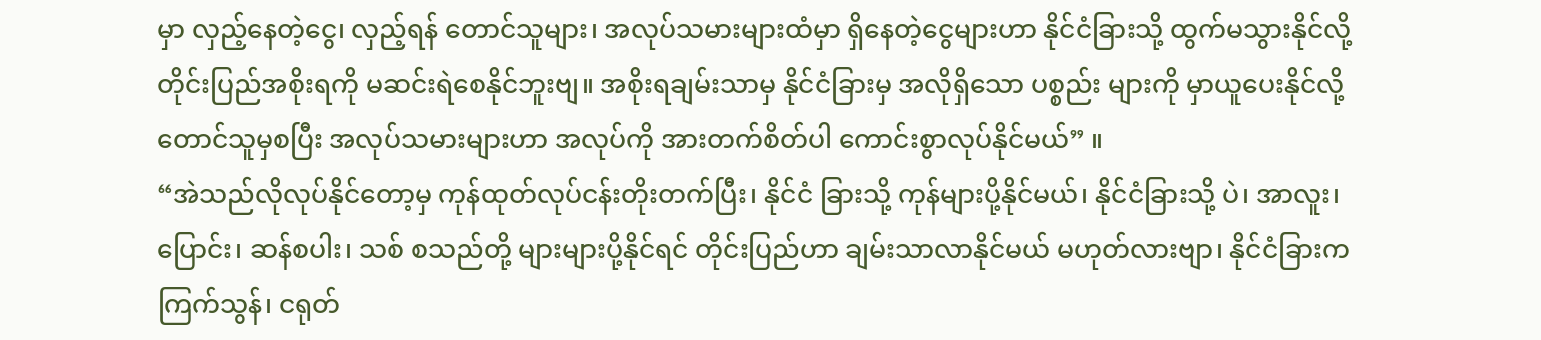မှာ လှည့်နေတဲ့ငွေ၊ လှည့်ရန် တောင်သူများ၊ အလုပ်သမားများထံမှာ ရှိနေတဲ့ငွေများဟာ နိုင်ငံခြားသို့ ထွက်မသွားနိုင်လို့ တိုင်းပြည်အစိုးရကို မဆင်းရဲစေနိုင်ဘူးဗျ။ အစိုးရချမ်းသာမှ နိုင်ငံခြားမှ အလိုရှိသော ပစ္စည်း များကို မှာယူပေးနိုင်လို့ တောင်သူမှစပြီး အလုပ်သမားများဟာ အလုပ်ကို အားတက်စိတ်ပါ ကောင်းစွာလုပ်နိုင်မယ်” ။
“အဲသည်လိုလုပ်နိုင်တော့မှ ကုန်ထုတ်လုပ်ငန်းတိုးတက်ပြီး၊ နိုင်ငံ ခြားသို့ ကုန်များပို့နိုင်မယ်၊ နိုင်ငံခြားသို့ ပဲ၊ အာလူး၊ ပြောင်း၊ ဆန်စပါး၊ သစ် စသည်တို့ များများပို့နိုင်ရင် တိုင်းပြည်ဟာ ချမ်းသာလာနိုင်မယ် မဟုတ်လားဗျာ၊ နိုင်ငံခြားက ကြက်သွန်၊ ငရုတ်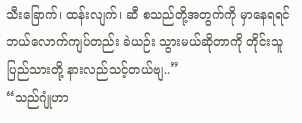သီးခြောက်၊ ထန်းလျက်၊ ဆီ စသည်တို့အတွက်ကို မှာနေရရင် ဘယ်လောက်ကျပ်တည်း ခဲယဉ်း သွားမယ်ဆိုတာကို တိုင်းသူပြည်သားတို့ နားလည်သင့်တယ်ဗျ..”
“သည်ဂျုံဟာ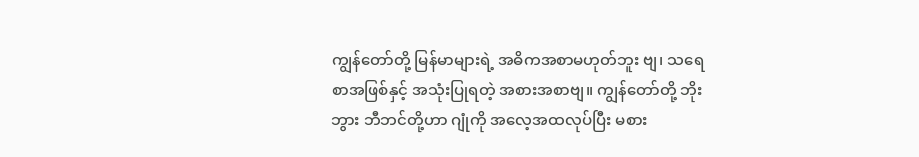ကျွန်တော်တို့ မြန်မာများရဲ့ အဓိကအစာမဟုတ်ဘူး ဗျ၊ သရေစာအဖြစ်နှင့် အသုံးပြုရတဲ့ အစားအစာဗျ။ ကျွန်တော်တို့ ဘိုးဘွား ဘီဘင်တို့ဟာ ဂျုံကို အလေ့အထလုပ်ပြီး မစား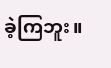ခဲ့ကြဘူး။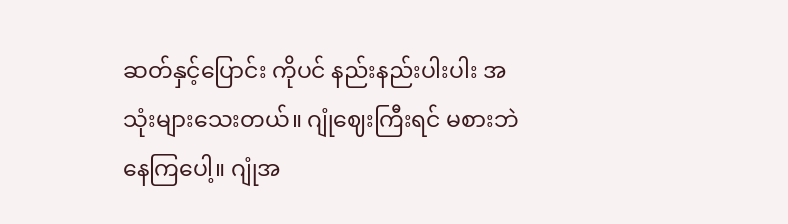ဆတ်နှင့်ပြောင်း ကိုပင် နည်းနည်းပါးပါး အသုံးများသေးတယ်။ ဂျုံဈေးကြီးရင် မစားဘဲ နေကြပေါ့။ ဂျုံအ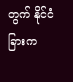တွက် နိုင်ငံခြားက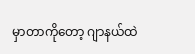မှာတာကိုတော့ ဂျာနယ်ထဲ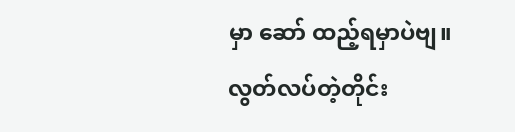မှာ ဆော် ထည့်ရမှာပဲဗျ။ လွတ်လပ်တဲ့တိုင်း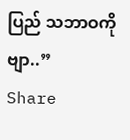ပြည် သဘာဝကိုဗျာ..”
Share